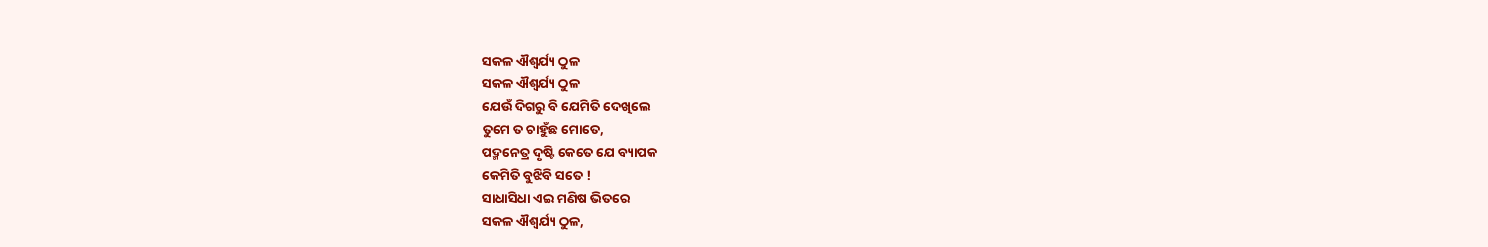ସକଳ ଐଶ୍ୱର୍ଯ୍ୟ ଠୁଳ
ସକଳ ଐଶ୍ୱର୍ଯ୍ୟ ଠୁଳ
ଯେଉଁ ଦିଗରୁ ବି ଯେମିତି ଦେଖିଲେ
ତୁମେ ତ ଚାହୁଁଛ ମୋତେ,
ପଦ୍ମନେତ୍ର ଦୃଷ୍ଟି କେତେ ଯେ ବ୍ୟାପକ
କେମିତି ବୁଝିବି ସତେ !
ସାଧାସିଧା ଏଇ ମଣିଷ ଭିତରେ
ସକଳ ଐଶ୍ୱର୍ଯ୍ୟ ଠୁଳ,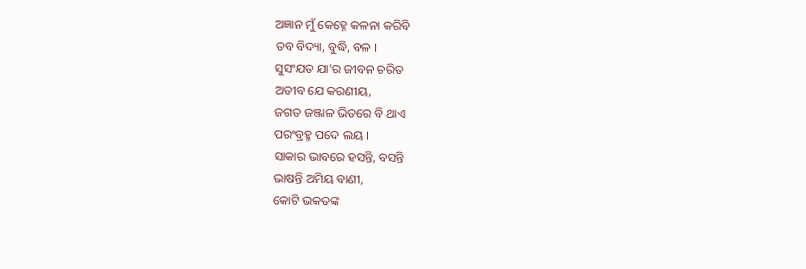ଅଜ୍ଞାନ ମୁଁ କେହ୍ନେ କଳନା କରିବି
ତବ ବିଦ୍ୟା, ବୁଦ୍ଧି, ବଳ ।
ସୁସଂଯତ ଯା'ର ଜୀବନ ଚରିତ
ଅତୀବ ଯେ କରଣୀୟ,
ଜଗତ ଜଞ୍ଜାଳ ଭିତରେ ବି ଥାଏ
ପରଂବ୍ରହ୍ମ ପଦେ ଲୟ ।
ସାକାର ଭାବରେ ହସନ୍ତି, ବସନ୍ତି
ଭାଷନ୍ତି ଅମିୟ ବାଣୀ,
କୋଟି ଭକତଙ୍କ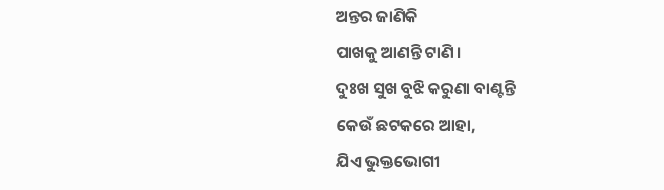ଅନ୍ତର ଜାଣିକି
ପାଖକୁ ଆଣନ୍ତି ଟାଣି ।
ଦୁଃଖ ସୁଖ ବୁଝି କରୁଣା ବାଣ୍ଟନ୍ତି
କେଉଁ ଛଟକରେ ଆହା,
ଯିଏ ଭୁକ୍ତଭୋଗୀ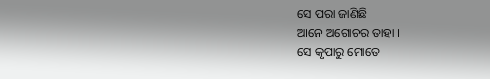ସେ ପରା ଜାଣିଛି
ଆନେ ଅଗୋଚର ତାହା ।
ସେ କୃପାରୁ ମୋତେ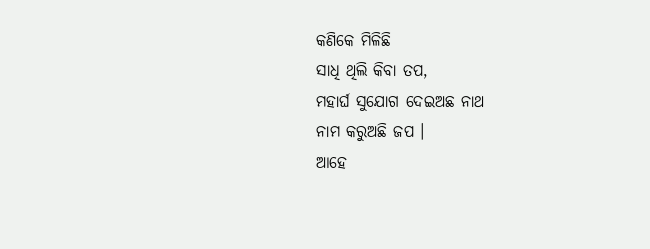କଣିକେ ମିଳିଛି
ସାଧି ଥିଲି କିବା ତପ,
ମହାର୍ଘ ସୁଯୋଗ ଦେଇଅଛ ନାଥ
ନାମ କରୁଅଛି ଜପ ।
ଆହେ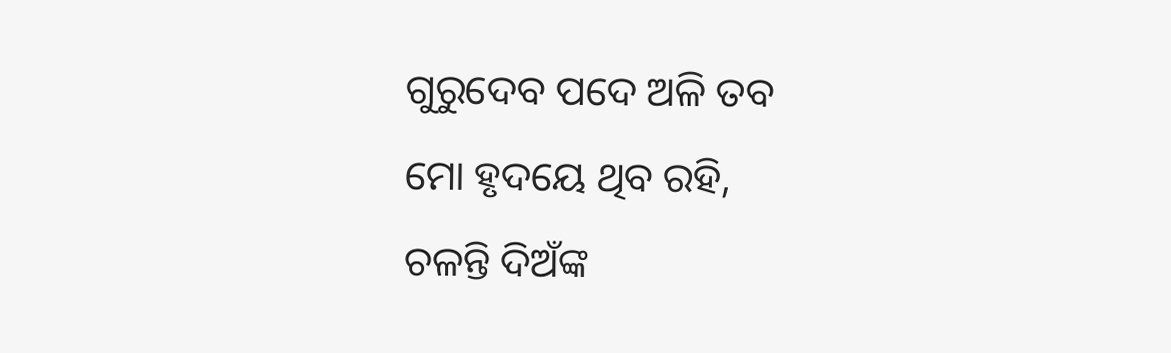ଗୁରୁଦେବ ପଦେ ଅଳି ତବ
ମୋ ହୃଦୟେ ଥିବ ରହି,
ଚଳନ୍ତି ଦିଅଁଙ୍କ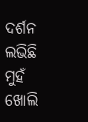ଦର୍ଶନ ଲଭିଛି
ମୁହଁ ଖୋଲି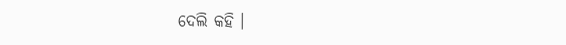ଦେଲି କହି ।